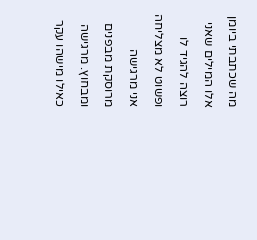מה שכתבתי ביומן אלו המילים שאני רוצה להגיד לו ופשוט לא מצליחה
אני מרגישה מרוסקת מבפנים ומבחוץ. מרגישה כאילו מישהו עקר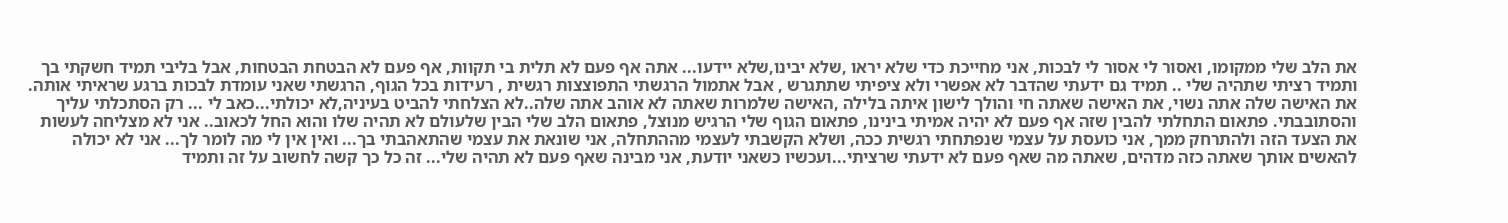את הלב שלי ממקומו, ואסור לי אסור לי לבכות, אני מחייכת כדי שלא יראו ,שלא יבינו,שלא יידעו... אתה אף פעם לא תלית בי תקוות, אף פעם לא הבטחת הבטחות, אבל בליבי תמיד חשקתי בך ותמיד רציתי שתהיה שלי .. תמיד גם ידעתי שהדבר לא אפשרי ולא ציפיתי שתתגרש , אבל אתמול הרגשתי התפוצצות רגשית , רעידות בכל הגוף, הרגשתי שאני עומדת לבכות ברגע שראיתי אותה. את האישה שלה אתה נשוי, את האישה שאתה חי והולך לישון איתה בלילה ,האישה שלמרות שאתה לא אוהב אתה שלה..לא הצלחתי להביט בעיניה,לא יכולתי...כאב לי ... רק הסתכלתי עליך והסתובבתי. פתאום התחלתי להבין שזה אף פעם לא יהיה אמיתי בינינו, פתאום הגוף שלי הרגיש מנוצל, פתאום הלב שלי הבין שלעולם לא תהיה שלו והוא החל לכאוב.. אני לא מצליחה לעשות את הצעד הזה ולהתרחק ממך, אני כועסת על עצמי שנפתחתי רגשית ככה, ושלא הקשבתי לעצמי מההתחלה, אני שונאת את עצמי שהתאהבתי בך... ואין אין לי מה לומר לך... אני לא יכולה להאשים אותך שאתה כזה מדהים, שאתה מה שאף פעם לא ידעתי שרציתי...ועכשיו כשאני יודעת, אני מבינה שאף פעם לא תהיה שלי... זה כל כך קשה לחשוב על זה ותמיד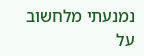נמנעתי מלחשוב על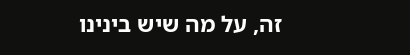זה, על מה שיש בינינו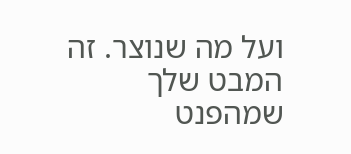ועל מה שנוצר. זה המבט שלך שמהפנט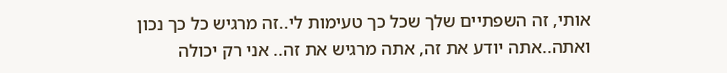אותי, זה השפתיים שלך שכל כך טעימות לי..זה מרגיש כל כך נכון ואתה..אתה יודע את זה, אתה מרגיש את זה.. אני רק יכולה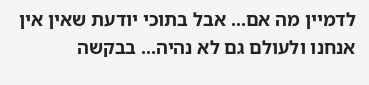לדמיין מה אם... אבל בתוכי יודעת שאין אין אנחנו ולעולם גם לא נהיה... בבקשה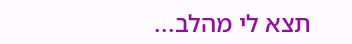תצא לי מהלב...